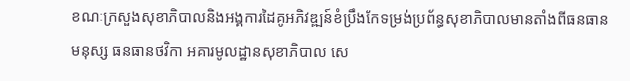ខណៈក្រសួងសុខាភិបាលនិងអង្គការដៃគូអភិវឌ្ឍន៍ខំប្រឹងកែទម្រង់ប្រព័ន្ធសុខាភិបាលមានតាំងពីធនធានមនុស្ស ធនធានថវិកា អគារមូលដ្ឋានសុខាភិបាល សេ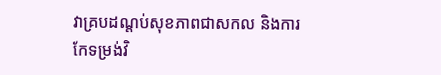វាគ្របដណ្តប់សុខភាពជាសកល និងការកែទម្រង់វិ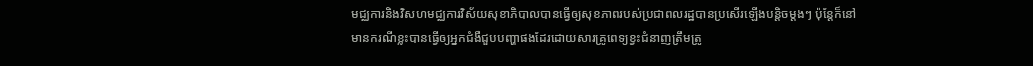មជ្ឈការនិងវិសហមជ្ឈការវិស័យសុខាភិបាលបានធ្វើឲ្យសុខភាពរបស់ប្រជាពលរដ្ឋបានប្រសើរឡើងបន្តិចម្តងៗ ប៉ុន្តែក៏នៅមានករណីខ្លះបានធ្វើឲ្យអ្នកជំងឺជួបបញ្ហាផងដែរដោយសារគ្រូពេទ្យខ្វះជំនាញត្រឹមត្រូ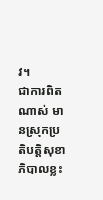វ។
ជាការពិតណាស់ មានស្រុកប្រតិបតិ្តសុខាភិបាលខ្លះ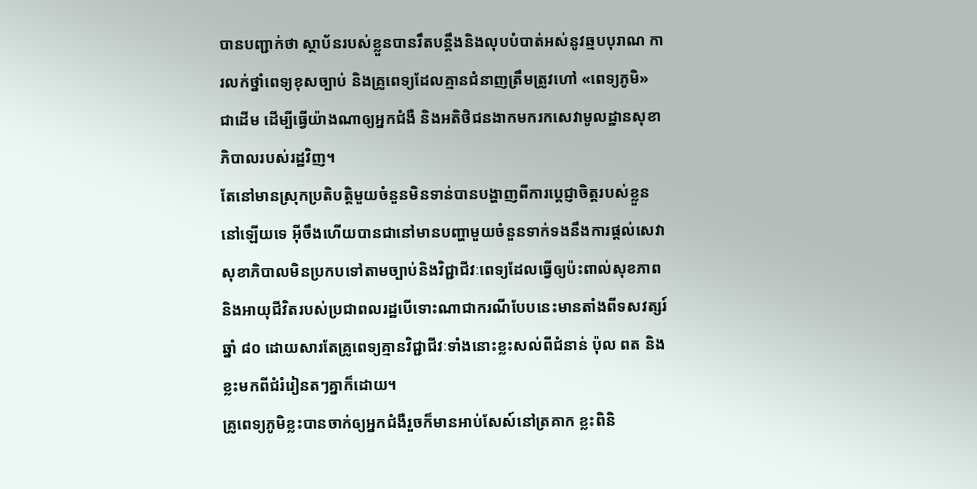បានបញ្ជាក់ថា ស្ថាប័នរបស់ខ្លួនបានរឹតបន្តឹងនិងលុបបំបាត់អស់នូវឆ្មបបុរាណ ការលក់ថ្នាំពេទ្យខុសច្បាប់ និងគ្រូពេទ្យដែលគ្មានជំនាញត្រឹមត្រូវហៅ «ពេទ្យភូមិ» ជាដើម ដើម្បីធ្វើយ៉ាងណាឲ្យអ្នកជំងឺ និងអតិថិជនងាកមករកសេវាមូលដ្ឋានសុខាភិបាលរបស់រដ្ឋវិញ។
តែនៅមានស្រុកប្រតិបត្តិមួយចំនួនមិនទាន់បានបង្ហាញពីការប្តេជ្ញាចិត្តរបស់ខ្លួននៅឡើយទេ អ៊ីចឹងហើយបានជានៅមានបញ្ហាមួយចំនួនទាក់ទងនឹងការផ្តល់សេវាសុខាភិបាលមិនប្រកបទៅតាមច្បាប់និងវិជ្ជាជីវៈពេទ្យដែលធ្វើឲ្យប៉ះពាល់សុខភាពនិងអាយុជីវិតរបស់ប្រជាពលរដ្ឋបើទោះណាជាករណីបែបនេះមានតាំងពីទសវត្សរ៍ឆ្នាំ ៨០ ដោយសារតែគ្រូពេទ្យគ្មានវិជ្ជាជីវៈទាំងនោះខ្លះសល់ពីជំនាន់ ប៉ុល ពត និងខ្លះមកពីជំរំរៀនតៗគ្នាក៏ដោយ។
គ្រូពេទ្យភូមិខ្លះបានចាក់ឲ្យអ្នកជំងឺរួចក៏មានអាប់សែស៍នៅត្រគាក ខ្លះពិនិ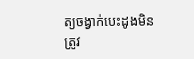ត្យចង្វាក់បេះដូងមិនត្រូវ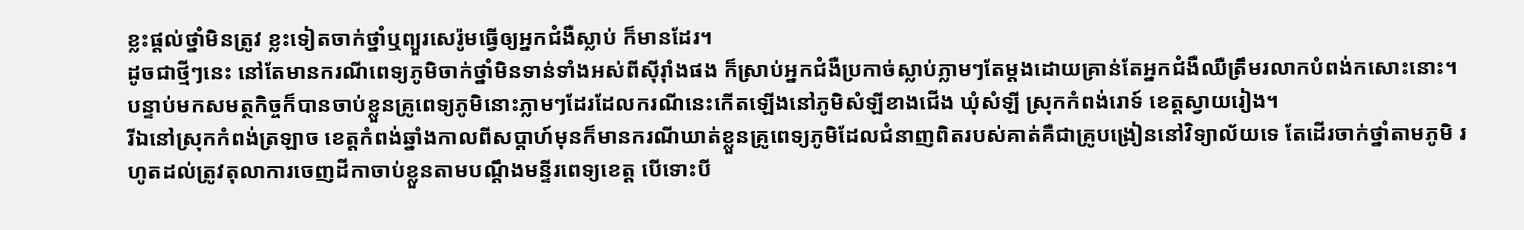ខ្លះផ្ដល់ថ្នាំមិនត្រូវ ខ្លះទៀតចាក់ថ្នាំឬព្យួរសេរ៉ូមធ្វើឲ្យអ្នកជំងឺស្លាប់ ក៏មានដែរ។
ដូចជាថ្មីៗនេះ នៅតែមានករណីពេទ្យភូមិចាក់ថ្នាំមិនទាន់ទាំងអស់ពីស៊ីរ៉ាំងផង ក៏ស្រាប់អ្នកជំងឺប្រកាច់ស្លាប់ភ្លាមៗតែម្ដងដោយគ្រាន់តែអ្នកជំងឺឈឺត្រឹមរលាកបំពង់កសោះនោះ។ បន្ទាប់មកសមត្ថកិច្ចក៏បានចាប់ខ្លួនគ្រូពេទ្យភូមិនោះភ្លាមៗដែរដែលករណីនេះកើតឡើងនៅភូមិសំឡីខាងជើង ឃុំសំឡី ស្រុកកំពង់រោទ៍ ខេត្តស្វាយរៀង។
រីឯនៅស្រុកកំពង់ត្រឡាច ខេត្តកំពង់ឆ្នាំងកាលពីសប្តាហ៍មុនក៏មានករណីឃាត់ខ្លួនគ្រូពេទ្យភូមិដែលជំនាញពិតរបស់គាត់គឺជាគ្រូបង្រៀននៅវិទ្យាល័យទេ តែដើរចាក់ថ្នាំតាមភូមិ រហូតដល់ត្រូវតុលាការចេញដីកាចាប់ខ្លួនតាមបណ្តឹងមន្ទីរពេទ្យខេត្ត បើទោះបី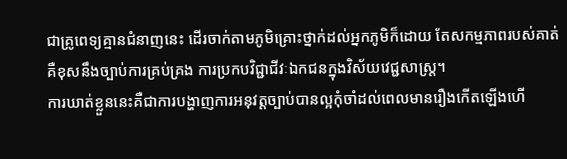ជាគ្រូពេទ្យគ្មានជំនាញនេះ ដើរចាក់តាមភូមិគ្រោះថ្នាក់ដល់អ្នកភូមិក៏ដោយ តែសកម្មភាពរបស់គាត់គឺខុសនឹងច្បាប់ការគ្រប់គ្រង ការប្រកបវិជ្ជាជីវៈឯកជនក្នុងវិស័យវេជ្ជសាស្ត្រ។
ការឃាត់ខ្លួននេះគឺជាការបង្ហាញការអនុវត្តច្បាប់បានល្អកុំចាំដល់ពេលមានរឿងកើតឡើងហើ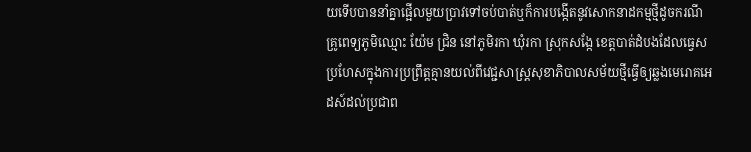យទើបបាននាំគ្នាផ្អើលមួយប្រាវទៅចប់បាត់ឬក៏ការបង្កើតនូវសោកនាដកម្មថ្មីដូចករណីគ្រូពេទ្យភូមិឈ្មោះ យ៉ែម ជ្រិន នៅភូមិរកា ឃុំរកា ស្រុកសង្កែ ខេត្តបាត់ដំបងដែលធ្វេសប្រហែសក្នុងការប្រព្រឹត្តគ្មានយល់ពីវេជ្ជសាស្រ្តសុខាភិបាលសម័យថ្មីធ្វើឲ្យឆ្លងមេរោគអេដស៍ដល់ប្រជាព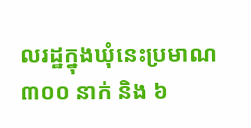លរដ្ឋក្នុងឃុំនេះប្រមាណ ៣០០ នាក់ និង ៦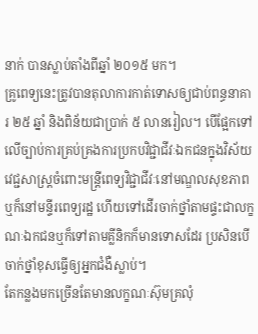នាក់ បានស្លាប់តាំងពីឆ្នាំ ២០១៥ មក។
គ្រូពេទ្យនេះត្រូវបានតុលាការកាត់ទោសឲ្យជាប់ពន្ធនាគារ ២៥ ឆ្នាំ និងពិន័យជាប្រាក់ ៥ លានរៀល។ បើផ្អែកទៅលើច្បាប់ការគ្រប់គ្រងការប្រកបវិជ្ជាជីវៈឯកជនក្នុងវិស័យវេជ្ជសាស្ត្រចំពោះមន្ត្រីពេទ្យវិជ្ជាជីវៈនៅមណ្ឌលសុខភាព ឬក៏នៅមន្ទីរពេទ្យរដ្ឋ ហើយទៅដើរចាក់ថ្នាំតាមផ្ទះជាលក្ខណៈឯកជនឬក៏ទៅតាមគ្លីនិកក៏មានទោសដែរ ប្រសិនបើចាក់ថ្នាំខុសធ្វើឲ្យអ្នកជំងឺស្លាប់។
តែកន្លងមកច្រើនតែមានលក្ខណៈស៊ុមគ្រលុំ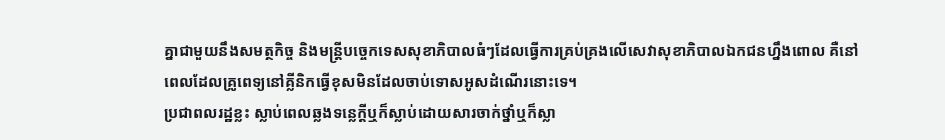គ្នាជាមួយនឹងសមត្ថកិច្ច និងមន្ត្រីបច្ចេកទេសសុខាភិបាលធំៗដែលធ្វើការគ្រប់គ្រងលើសេវាសុខាភិបាលឯកជនហ្នឹងពោល គឺនៅពេលដែលគ្រូពេទ្យនៅគ្លីនិកធ្វើខុសមិនដែលចាប់ទោសអូសដំណើរនោះទេ។
ប្រជាពលរដ្ឋខ្លះ ស្លាប់ពេលឆ្លងទន្លេក្តីឬក៏ស្លាប់ដោយសារចាក់ថ្នាំឬក៏ស្លា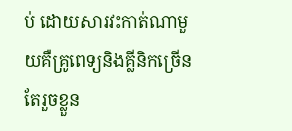ប់ ដោយសារវះកាត់ណាមួយគឺគ្រូពេទ្យនិងគ្លីនិកច្រើនតែរួចខ្លួន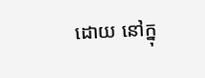ដោយ នៅក្នុ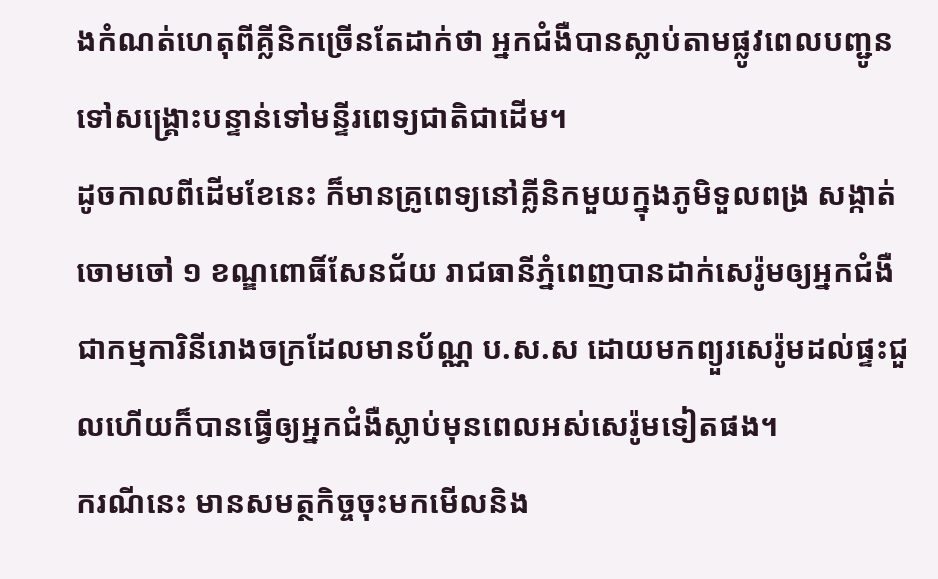ងកំណត់ហេតុពីគ្លីនិកច្រើនតែដាក់ថា អ្នកជំងឺបានស្លាប់តាមផ្លូវពេលបញ្ជូនទៅសង្គ្រោះបន្ទាន់ទៅមន្ទីរពេទ្យជាតិជាដើម។
ដូចកាលពីដើមខែនេះ ក៏មានគ្រូពេទ្យនៅគ្លីនិកមួយក្នុងភូមិទួលពង្រ សង្កាត់ចោមចៅ ១ ខណ្ឌពោធិ៍សែនជ័យ រាជធានីភ្នំពេញបានដាក់សេរ៉ូមឲ្យអ្នកជំងឺជាកម្មការិនីរោងចក្រដែលមានប័ណ្ណ ប.ស.ស ដោយមកព្យួរសេរ៉ូមដល់ផ្ទះជួលហើយក៏បានធ្វើឲ្យអ្នកជំងឺស្លាប់មុនពេលអស់សេរ៉ូមទៀតផង។
ករណីនេះ មានសមត្ថកិច្ចចុះមកមើលនិង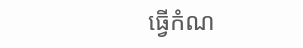ធ្វើកំណ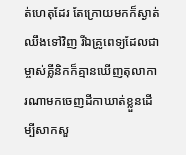ត់ហេតុដែរ តែក្រោយមកក៏ស្ងាត់ឈឹងទៅវិញ រីឯគ្រូពេទ្យដែលជាម្ចាស់គ្លីនិកក៏គ្មានឃើញតុលាការណាមកចេញដីកាឃាត់ខ្លួនដើម្បីសាកសួ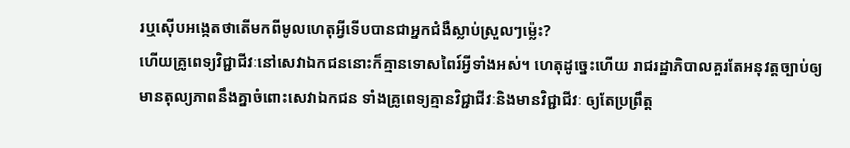រឬស៊ើបអង្កេតថាតើមកពីមូលហេតុអ្វីទើបបានជាអ្នកជំងឺស្លាប់ស្រួលៗម្ល៉េះ?
ហើយគ្រូពេទ្យវិជ្ជាជីវៈនៅសេវាឯកជននោះក៏គ្មានទោសពៃរ៍អ្វីទាំងអស់។ ហេតុដូច្នេះហើយ រាជរដ្ឋាភិបាលគួរតែអនុវត្តច្បាប់ឲ្យមានតុល្យភាពនឹងគ្នាចំពោះសេវាឯកជន ទាំងគ្រូពេទ្យគ្មានវិជ្ជាជីវៈនិងមានវិជ្ជាជីវៈ ឲ្យតែប្រព្រឹត្ត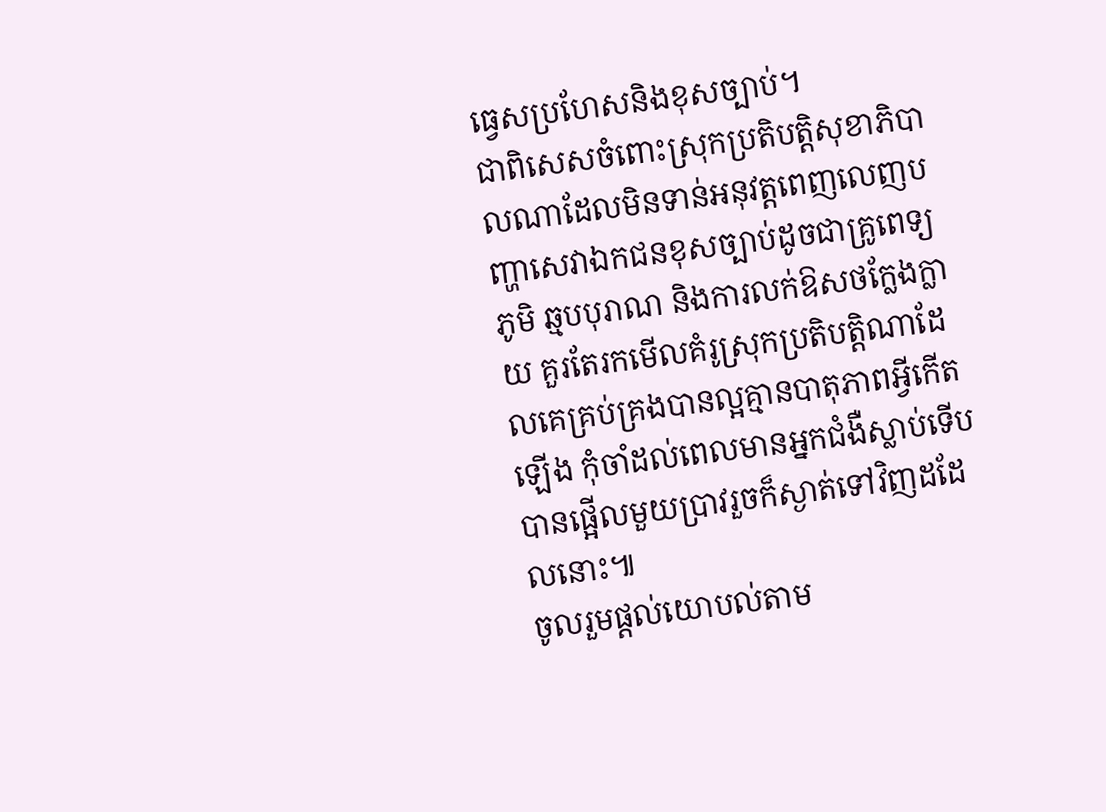ធ្វេសប្រហែសនិងខុសច្បាប់។
ជាពិសេសចំពោះស្រុកប្រតិបត្តិសុខាភិបាលណាដែលមិនទាន់អនុវត្តពេញលេញបញ្ហាសេវាឯកជនខុសច្បាប់ដូចជាគ្រូពេទ្យភូមិ ឆ្មបបុរាណ និងការលក់ឱសថក្លែងក្លាយ គួរតែរកមើលគំរូស្រុកប្រតិបត្តិណាដែលគេគ្រប់គ្រងបានល្អគ្មានបាតុភាពអ្វីកើតឡើង កុំចាំដល់ពេលមានអ្នកជំងឺស្លាប់ទើបបានផ្អើលមួយប្រាវរួចក៏ស្ងាត់ទៅវិញដដែលនោះ៕
ចូលរួមផ្តល់យោបល់តាម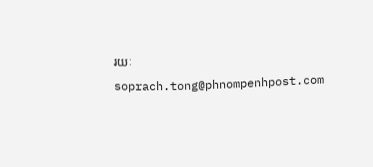រយៈ soprach.tong@phnompenhpost.com